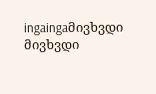ingaingaმივხვდი მივხვდი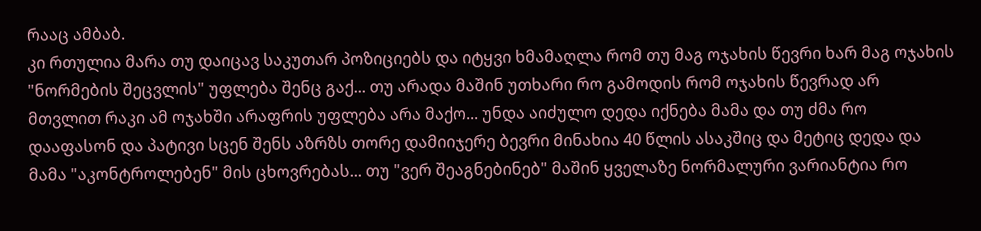რააც ამბაბ.
კი რთულია მარა თუ დაიცავ საკუთარ პოზიციებს და იტყვი ხმამაღლა რომ თუ მაგ ოჯახის წევრი ხარ მაგ ოჯახის "ნორმების შეცვლის" უფლება შენც გაქ... თუ არადა მაშინ უთხარი რო გამოდის რომ ოჯახის წევრად არ მთვლით რაკი ამ ოჯახში არაფრის უფლება არა მაქო... უნდა აიძულო დედა იქნება მამა და თუ ძმა რო დააფასონ და პატივი სცენ შენს აზრზს თორე დამიიჯერე ბევრი მინახია 40 წლის ასაკშიც და მეტიც დედა და მამა "აკონტროლებენ" მის ცხოვრებას... თუ "ვერ შეაგნებინებ" მაშინ ყველაზე ნორმალური ვარიანტია რო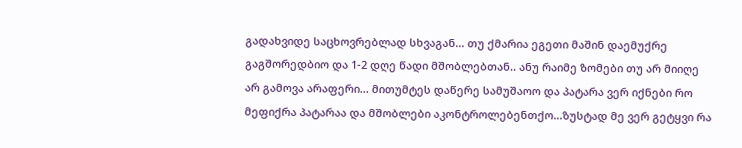გადახვიდე საცხოვრებლად სხვაგან... თუ ქმარია ეგეთი მაშინ დაემუქრე გაგშორედბიო და 1-2 დღე წადი მშობლებთან.. ანუ რაიმე ზომები თუ არ მიიღე არ გამოვა არაფერი... მითუმტეს დაწერე სამუშაოო და პატარა ვერ იქნები რო მეფიქრა პატარაა და მშობლები აკონტროლებენთქო...ზუსტად მე ვერ გეტყვი რა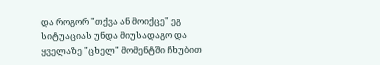და როგორ "თქვა ან მოიქცე" ეგ სიტუაციას უნდა მიუსადაგო და ყველაზე "ცხელ" მომენტში ჩხუბით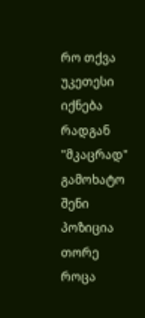რო თქვა უკეთესი იქნება რადგან "მკაცრად" გამოხატო შენი პოზიცია თორე როცა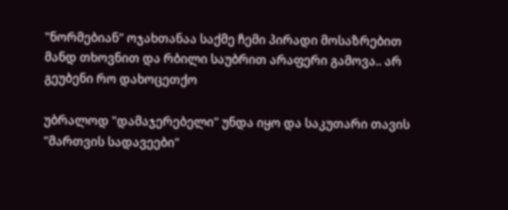"ნორმებიან" ოჯახთანაა საქმე ჩემი პირადი მოსაზრებით მანდ თხოვნით და რბილი საუბრით არაფერი გამოვა.. არ გეუბენი რო დახოცეთქო

უბრალოდ "დამაჯერებელი" უნდა იყო და საკუთარი თავის "მართვის სადავეები"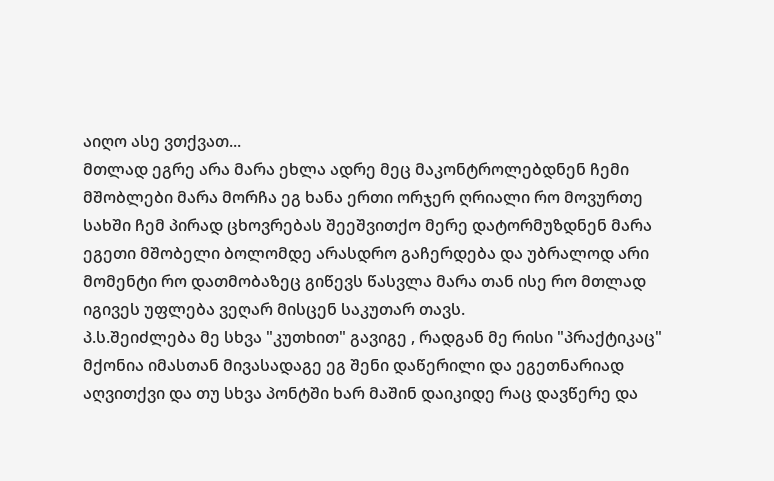აიღო ასე ვთქვათ...
მთლად ეგრე არა მარა ეხლა ადრე მეც მაკონტროლებდნენ ჩემი მშობლები მარა მორჩა ეგ ხანა ერთი ორჯერ ღრიალი რო მოვურთე სახში ჩემ პირად ცხოვრებას შეეშვითქო მერე დატორმუზდნენ მარა ეგეთი მშობელი ბოლომდე არასდრო გაჩერდება და უბრალოდ არი მომენტი რო დათმობაზეც გიწევს წასვლა მარა თან ისე რო მთლად იგივეს უფლება ვეღარ მისცენ საკუთარ თავს.
პ.ს.შეიძლება მე სხვა "კუთხით" გავიგე , რადგან მე რისი "პრაქტიკაც" მქონია იმასთან მივასადაგე ეგ შენი დაწერილი და ეგეთნარიად აღვითქვი და თუ სხვა პონტში ხარ მაშინ დაიკიდე რაც დავწერე და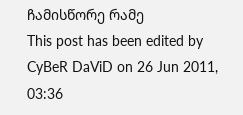ჩამისწორე რამე
This post has been edited by CyBeR DaViD on 26 Jun 2011, 03:36